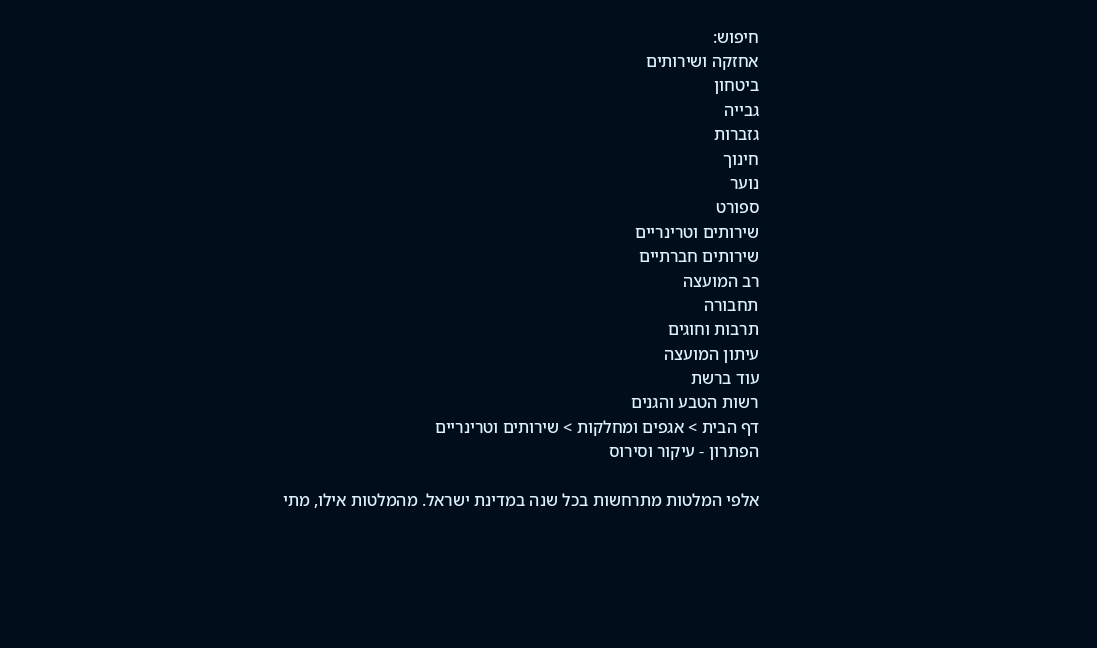חיפוש:
אחזקה ושירותים
ביטחון
גבייה
גזברות
חינוך
נוער
ספורט
שירותים וטרינריים
שירותים חברתיים
רב המועצה
תחבורה
תרבות וחוגים
עיתון המועצה
עוד ברשת
רשות הטבע והגנים
דף הבית > אגפים ומחלקות > שירותים וטרינריים
הפתרון - עיקור וסירוס

אלפי המלטות מתרחשות בכל שנה במדינת ישראל. מהמלטות אילו, מתי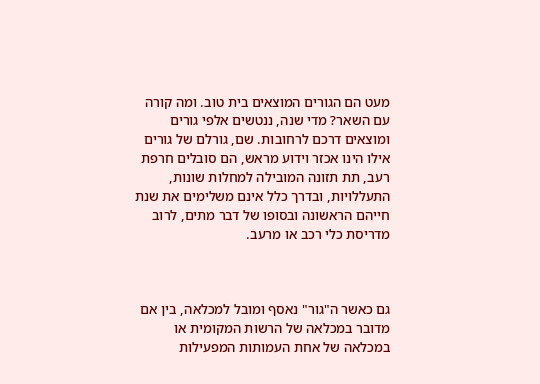מעט הם הגורים המוצאים בית טוב. ומה קורה עם השאר? מדי שנה, ננטשים אלפי גורים ומוצאים דרכם לרחובות. שם, גורלם של גורים אילו הינו אכזר וידוע מראש, הם סובלים חרפת רעב, תת תזונה המובילה למחלות שונות, התעללויות, ובדרך כלל אינם משלימים את שנת חייהם הראשונה ובסופו של דבר מתים, לרוב מדריסת כלי רכב או מרעב.



גם כאשר ה"גור" נאסף ומובל למכלאה, בין אם מדובר במכלאה של הרשות המקומית או במכלאה של אחת העמותות המפעילות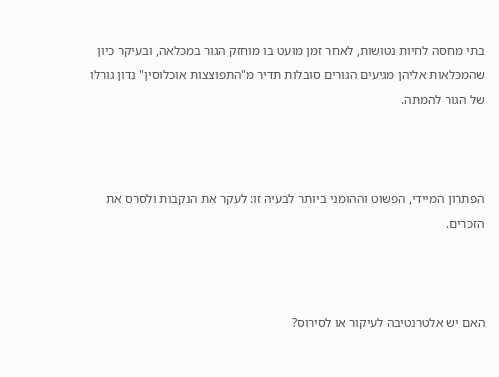בתי מחסה לחיות נטושות, לאחר זמן מועט בו מוחזק הגור במכלאה, ובעיקר כיון שהמכלאות אליהן מגיעים הגורים סובלות תדיר מ"התפוצצות אוכלוסין" נדון גורלו של הגור להמתה.



הפתרון המיידי, הפשוט וההומני ביותר לבעיה זו: לעקר את הנקבות ולסרס את הזכרים.



האם יש אלטרנטיבה לעיקור או לסירוס?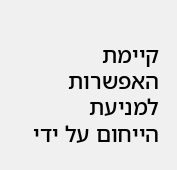קיימת האפשרות למניעת הייחום על ידי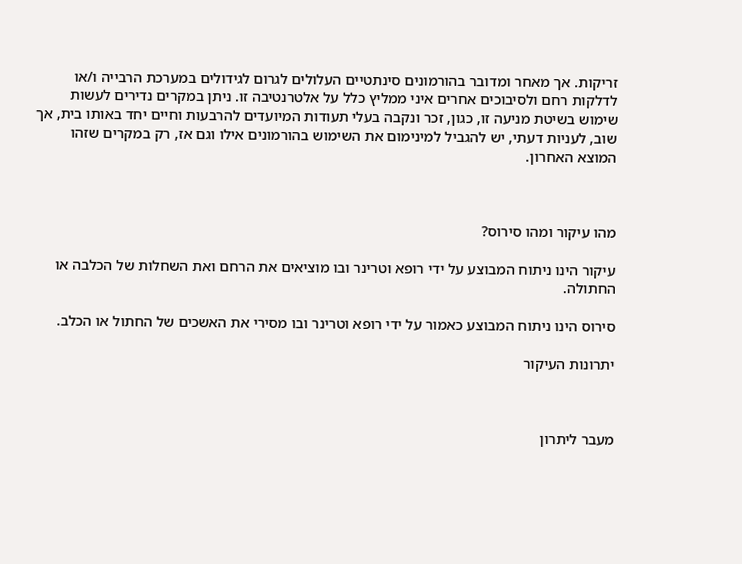זריקות. אך מאחר ומדובר בהורמונים סינתטיים העלולים לגרום לגידולים במערכת הרבייה ו/או לדלקות רחם ולסיבוכים אחרים איני ממליץ כלל על אלטרנטיבה זו. ניתן במקרים נדירים לעשות שימוש בשיטת מניעה זו, כגון, זכר ונקבה בעלי תעודות המיועדים להרבעות וחיים יחד באותו בית, אך שוב, לעניות דעתי, יש להגביל למינימום את השימוש בהורמונים אילו וגם אז, רק במקרים שזהו המוצא האחרון.



מהו עיקור ומהו סירוס?

עיקור הינו ניתוח המבוצע על ידי רופא וטרינר ובו מוציאים את הרחם ואת השחלות של הכלבה או החתולה.

סירוס הינו ניתוח המבוצע כאמור על ידי רופא וטרינר ובו מסירי את האשכים של החתול או הכלב.

יתרונות העיקור



מעבר ליתרון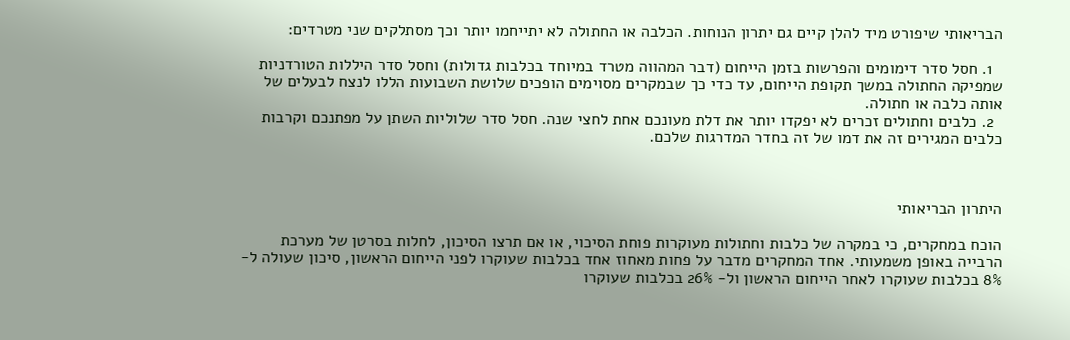הבריאותי שיפורט מיד להלן קיים גם יתרון הנוחות. הכלבה או החתולה לא יתייחמו יותר וכך מסתלקים שני מטרדים:

  1. חסל סדר דימומים והפרשות בזמן הייחום (דבר המהווה מטרד במיוחד בכלבות גדולות) וחסל סדר היללות הטורדניות שמפיקה החתולה במשך תקופת הייחום, עד כדי כך שבמקרים מסוימים הופכים שלושת השבועות הללו לנצח לבעלים של אותה כלבה או חתולה.
  2. כלבים וחתולים זכרים לא יפקדו יותר את דלת מעונכם אחת לחצי שנה. חסל סדר שלוליות השתן על מפתנכם וקרבות כלבים המגירים זה את דמו של זה בחדר המדרגות שלכם.



היתרון הבריאותי

הוכח במחקרים, כי במקרה של כלבות וחתולות מעוקרות פוחת הסיכוי, או אם תרצו הסיכון, לחלות בסרטן של מערכת הרבייה באופן משמעותי. אחד המחקרים מדבר על פחות מאחוז אחד בכלבות שעוקרו לפני הייחום הראשון, סיכון שעולה ל- 8% בכלבות שעוקרו לאחר הייחום הראשון ול- 26% בכלבות שעוקרו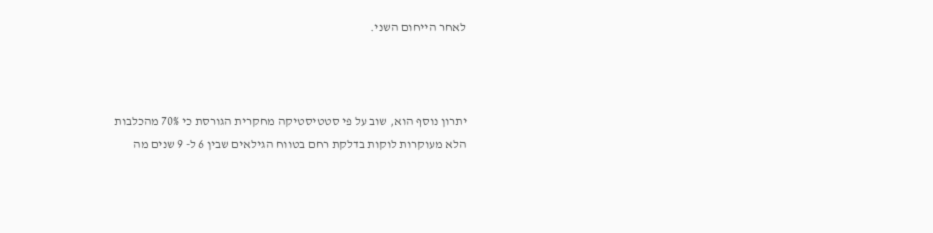לאחר הייחום השני.



יתרון נוסף הוא, שוב על פי סטטיסטיקה מחקרית הגורסת כי 70% מהכלבות הלא מעוקרות לוקות בדלקת רחם בטווח הגילאים שבין 6 ל- 9 שנים מה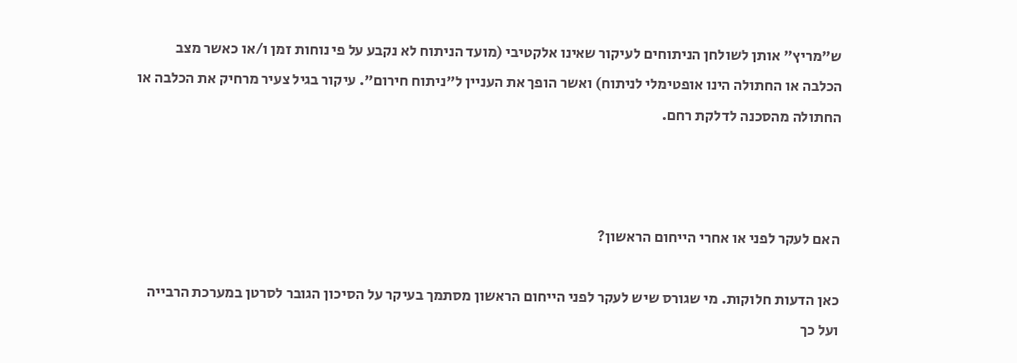ש"מריץ" אותן לשולחן הניתוחים לעיקור שאינו אלקטיבי (מועד הניתוח לא נקבע על פי נוחות זמן ו/או כאשר מצב הכלבה או החתולה הינו אופטימלי לניתוח) ואשר הופך את העניין ל"ניתוח חירום". עיקור בגיל צעיר מרחיק את הכלבה או החתולה מהסכנה לדלקת רחם.



האם לעקר לפני או אחרי הייחום הראשון?

כאן הדעות חלוקות. מי שגורס שיש לעקר לפני הייחום הראשון מסתמך בעיקר על הסיכון הגובר לסרטן במערכת הרבייה ועל כך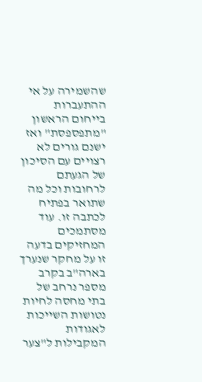שהשמירה על אי ההתעברות בייחום הראשון "מתפספסת" ואז ישנם גורים לא רצויים עם הסיכון של הגעתם לרחובות וכל מה שתואר בפתיח לכתבה זו. עוד מסתמכים המחזיקים בדעה זו על מחקר שנערך בארה"ב בקרב מספר נרחב של בתי מחסה לחיות נטושות השייכות לאגודות המקבילות ל"צער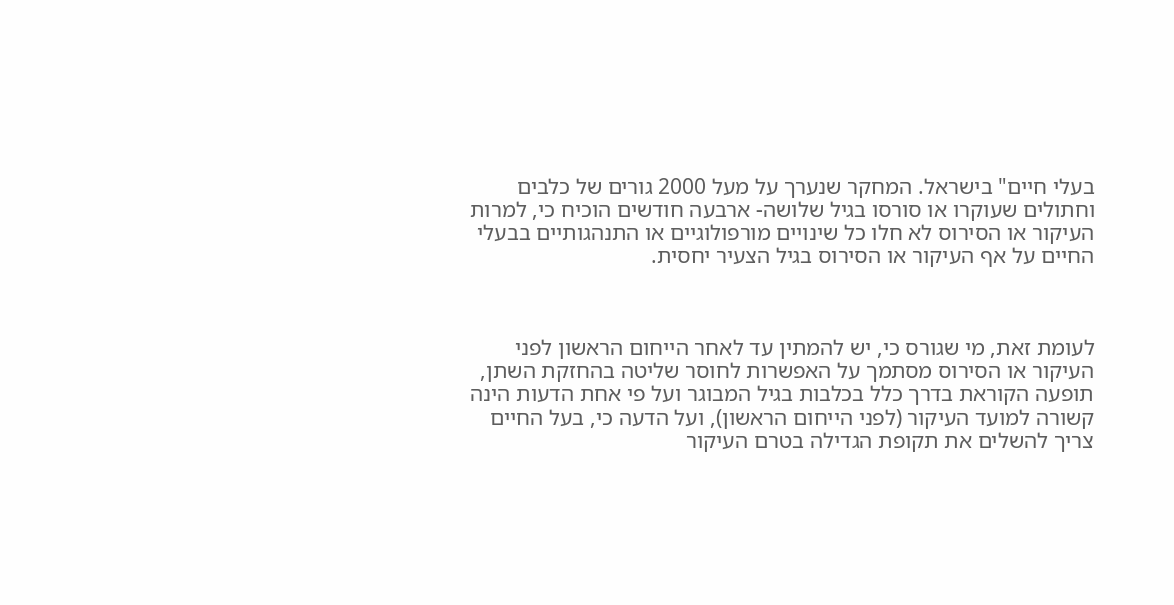בעלי חיים" בישראל. המחקר שנערך על מעל 2000 גורים של כלבים וחתולים שעוקרו או סורסו בגיל שלושה- ארבעה חודשים הוכיח כי, למרות העיקור או הסירוס לא חלו כל שינויים מורפולוגיים או התנהגותיים בבעלי החיים על אף העיקור או הסירוס בגיל הצעיר יחסית.



לעומת זאת, מי שגורס כי, יש להמתין עד לאחר הייחום הראשון לפני העיקור או הסירוס מסתמך על האפשרות לחוסר שליטה בהחזקת השתן, תופעה הקוראת בדרך כלל בכלבות בגיל המבוגר ועל פי אחת הדעות הינה קשורה למועד העיקור (לפני הייחום הראשון), ועל הדעה כי, בעל החיים צריך להשלים את תקופת הגדילה בטרם העיקור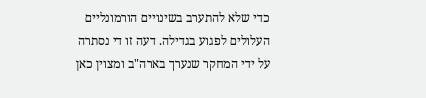כדי שלא להתערב בשינויים הורמונליים העלולים לפגוע בגדילה. דעה זו די נסתרה על ידי המחקר שנערך בארה"ב ומצוין כאן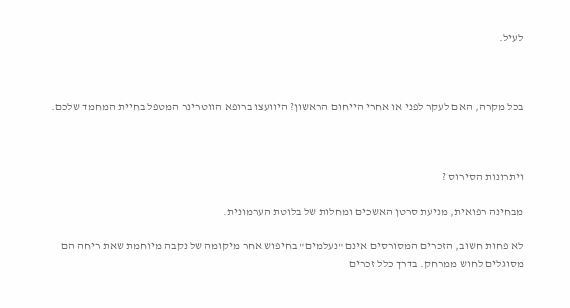לעיל.



בכל מקרה, האם לעקר לפני או אחרי הייחום הראשון? היוועצו ברופא הווטרינר המטפל בחיית המחמד שלכם.



ויתרונות הסירוס ?

מבחינה רפואית, מניעת סרטן האשכים ומחלות של בלוטת הערמונית.

לא פחות חשוב, הזכרים המסורסים אינם "נעלמים" בחיפוש אחר מיקומה של נקבה מיוחמת שאת ריחה הם מסוגלים לחוש ממרחק. בדרך כלל זכרים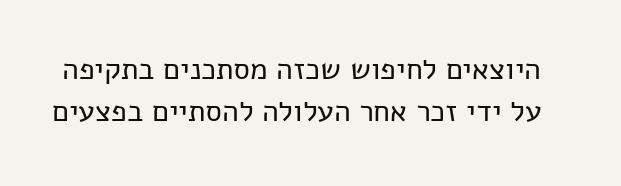היוצאים לחיפוש שכזה מסתכנים בתקיפה על ידי זכר אחר העלולה להסתיים בפצעים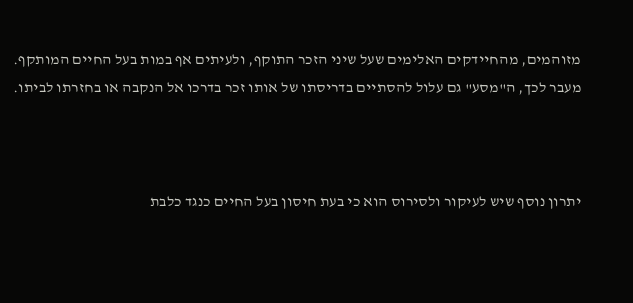מזוהמים, מהחיידקים האלימים שעל שיני הזכר התוקף, ולעיתים אף במות בעל החיים המותקף. מעבר לכך, ה"מסע" גם עלול להסתיים בדריסתו של אותו זכר בדרכו אל הנקבה או בחזרתו לביתו.



יתרון נוסף שיש לעיקור ולסירוס הוא כי בעת חיסון בעל החיים כנגד כלבת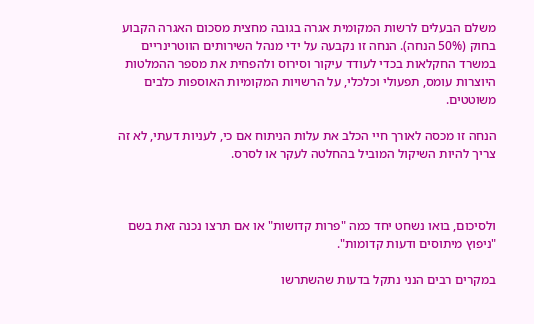משלם הבעלים לרשות המקומית אגרה בגובה מחצית מסכום האגרה הקבוע בחוק (50% הנחה). הנחה זו נקבעה על ידי מנהל השירותים הווטרינריים במשרד החקלאות בכדי לעודד עיקור וסירוס ולהפחית את מספר ההמלטות היוצרות עומס, תפעולי וכלכלי, על הרשויות המקומיות האוספות כלבים משוטטים.

הנחה זו מכסה לאורך חיי הכלב את עלות הניתוח אם כי, לעניות דעתי, לא זה צריך להיות השיקול המוביל בהחלטה לעקר או לסרס.



ולסיכום, בואו נשחט יחד כמה "פרות קדושות" או אם תרצו נכנה זאת בשם "ניפוץ מיתוסים ודעות קדומות".

במקרים רבים הנני נתקל בדעות שהשתרשו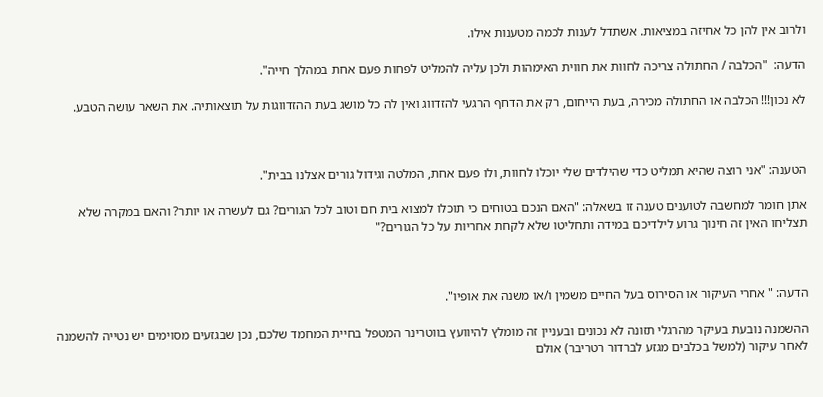ולרוב אין להן כל אחיזה במציאות. אשתדל לענות לכמה מטענות אילו.

הדעה:  "הכלבה / החתולה צריכה לחוות את חווית האימהות ולכן עליה להמליט לפחות פעם אחת במהלך חייה".

לא נכון!!! הכלבה או החתולה מכירה, בעת הייחום, רק את הדחף הרגעי להזדווג ואין לה כל מושג בעת ההזדווגות על תוצאותיה. את השאר עושה הטבע.



הטענה: "אני רוצה שהיא תמליט כדי שהילדים שלי יוכלו לחוות, ולו פעם אחת, המלטה וגידול גורים אצלנו בבית".

אתן חומר למחשבה לטוענים טענה זו בשאלה: "האם הנכם בטוחים כי תוכלו למצוא בית חם וטוב לכל הגורים? גם לעשרה או יותר? והאם במקרה שלא תצליחו האין זה חינוך גרוע לילדיכם במידה ותחליטו שלא לקחת אחריות על כל הגורים?"



הדעה: " אחרי העיקור או הסירוס בעל החיים משמין ו/או משנה את אופיו".

ההשמנה נובעת בעיקר מהרגלי תזונה לא נכונים ובעניין זה מומלץ להיוועץ בווטרינר המטפל בחיית המחמד שלכם, נכן שבגזעים מסוימים יש נטייה להשמנה לאחר עיקור (למשל בכלבים מגזע לברדור רטריבר) אולם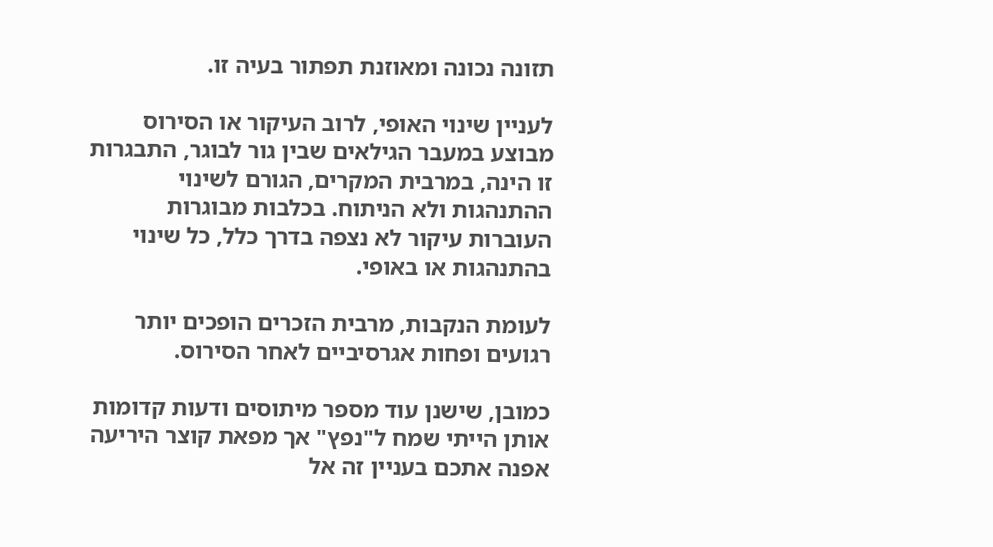תזונה נכונה ומאוזנת תפתור בעיה זו.

לעניין שינוי האופי, לרוב העיקור או הסירוס מבוצע במעבר הגילאים שבין גור לבוגר, התבגרות זו הינה, במרבית המקרים, הגורם לשינוי ההתנהגות ולא הניתוח. בכלבות מבוגרות העוברות עיקור לא נצפה בדרך כלל, כל שינוי בהתנהגות או באופי.

לעומת הנקבות, מרבית הזכרים הופכים יותר רגועים ופחות אגרסיביים לאחר הסירוס.

כמובן, שישנן עוד מספר מיתוסים ודעות קדומות אותן הייתי שמח ל"נפץ" אך מפאת קוצר היריעה אפנה אתכם בעניין זה אל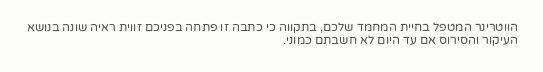הווטרינר המטפל בחיית המחמד שלכם, בתקווה כי כתבה זו פתחה בפניכם זווית ראיה שונה בנושא העיקור והסירוס אם עד היום לא חשבתם כמוני.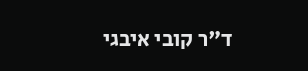ד"ר קובי איבגי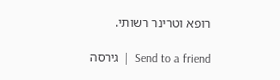רופא וטרינר רשותי.

Send to a friend  |  גירסה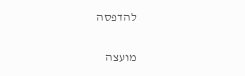להדפסה

מועצה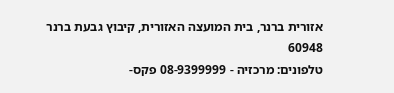אזורית ברנר, בית המועצה האזורית, קיבוץ גבעת ברנר 60948
טלפונים: מרכזיה - 08-9399999 פקס-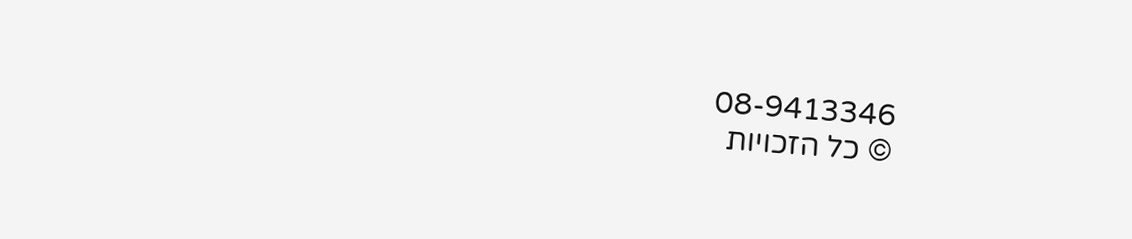08-9413346
© כל הזכויות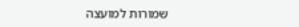שמורות למועצה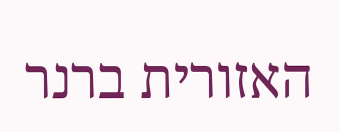האזורית ברנר